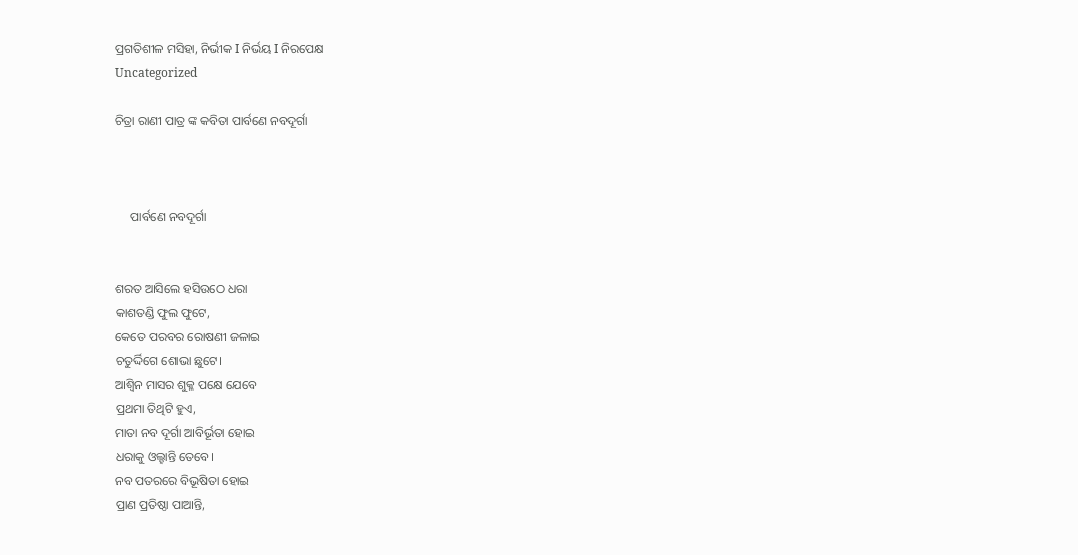ପ୍ରଗତିଶୀଳ ମସିହା, ନିର୍ଭୀକ I ନିର୍ଭୟ I ନିରପେକ୍ଷ
Uncategorized

ଚିତ୍ରା ରାଣୀ ପାତ୍ର ଙ୍କ କବିତା ପାର୍ବଣେ ନବଦୂର୍ଗା



     ପାର୍ବଣେ ନବଦୂର୍ଗା


ଶରତ ଆସିଲେ ହସିଉଠେ ଧରା
କାଶତଣ୍ଡି ଫୁଲ ଫୁଟେ,
କେତେ ପରବର ରୋଷଣୀ ଜଳାଇ
ଚତୁର୍ଦ୍ଦିଗେ ଶୋଭା ଛୁଟେ।
ଆଶ୍ୱିନ ମାସର ଶୁକ୍ଳ ପକ୍ଷେ ଯେବେ
ପ୍ରଥମା ତିଥିଟି ହୁଏ,
ମାତା ନବ ଦୂର୍ଗା ଆବିର୍ଭୂତା ହୋଇ
ଧରାକୁ ଓଲ୍ହାନ୍ତି ତେବେ।
ନବ ପତରରେ ବିଭୂଷିତା ହୋଇ
ପ୍ରାଣ ପ୍ରତିଷ୍ଠା ପାଆନ୍ତି,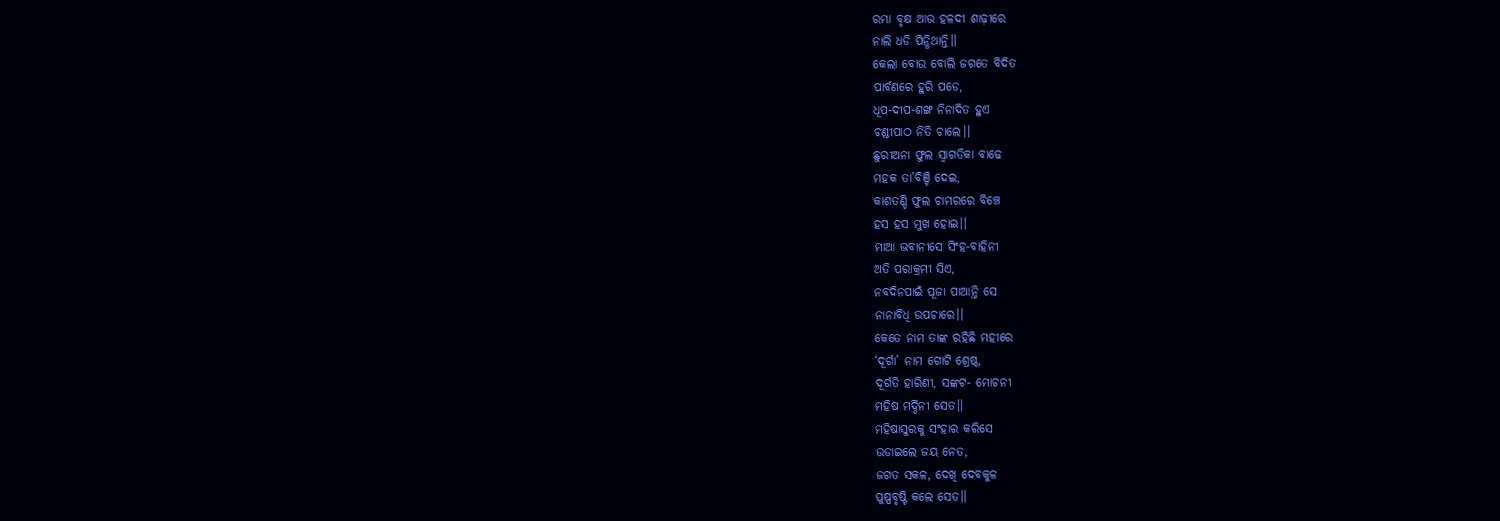ରମ୍ଭା ବୃକ୍ଷ ଆଉ ହଳଦୀ ଶାଢ଼ୀରେ
ନାଲି ଧଡି ପିନ୍ଧିଥାନ୍ତି।।
କେଲା ବୋଉ ବୋଲି ଜଗତେ ବିଦିତ
ପାର୍ବଣରେ ହୁରି ପଡେ,
ଧୂପ-ଦୀପ-ଶଙ୍ଖ ନିନାଦିତ ହୁଏ
ଚଣ୍ଡୀପାଠ ନିତି ଚାଲେ।।
ଛୁରୀଅନା ଫୁଲ ସ୍ୱାଗତିକା ବାଢେ
ମହକ ତା’ବିଞ୍ଚି ଦେଇ,
କାଶତଣ୍ଡି ଫୁଲ ଚାମରରେ ବିଞ୍ଚେ
ହସ ହସ ମୁଖ ହୋଇ।।
ମାଆ ଭବାନୀସେ ସିଂହ-ବାହିନୀ
ଅତି ପରାକ୍ରମୀ ସିଏ,
ନବଦିନପାଇଁ ପୂଜା ପାଆନ୍ତି ସେ
ନାନାବିଧି ଉପଚାରେ।।
କେତେ ନାମ ତାଙ୍କ ରହିଛି ମହୀରେ
‘ଦୂର୍ଗା’ ନାମ ଗୋଟି ଶ୍ରେଷ୍ଠ,
ଦୂର୍ଗତି ହାରିଣୀ, ସଙ୍କଟ- ମୋଚନୀ
ମହିଷ ମର୍ଦ୍ଦିନୀ ସେତ।।
ମହିଷାସୁରକୁ ସଂହାର କରିସେ
ଉଡାଇଲେ ଜୟ ନେତ,
ଜଗତ ସକଳ, ଦେଖି ଦେବକୁଳ
ପୁଷ୍ପବୃଷ୍ଟି କଲେ ସେତ।।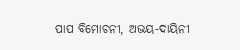ପାପ ବିମୋଚନୀ, ଅଭୟ-ଦାୟିନୀ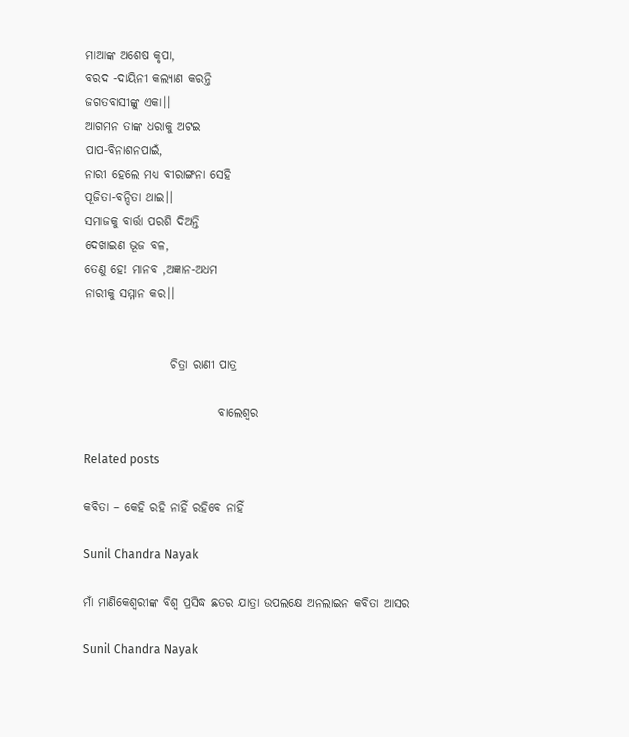ମାଆଙ୍କ ଅଶେଷ କୃପା,
ବରଦ -ଦାୟିନୀ କଲ୍ୟାଣ କରନ୍ତି
ଜଗତବାସୀଙ୍କୁ ଏକା।।
ଆଗମନ ତାଙ୍କ ଧରାକୁ ଅଟଇ
ପାପ-ବିନାଶନପାଇଁ,
ନାରୀ ହେଲେ ମଧ୍ୟ ବୀରାଙ୍ଗନା ସେହି
ପୂଜିତା-ବନ୍ଦିତା ଥାଇ।।
ସମାଜକୁ ବାର୍ତ୍ତା ପରଶି ଦିଅନ୍ତି
ଦେଖାଇଣ ଭୂଜ ବଳ,
ତେଣୁ ହେ! ମାନବ ,ଅଜ୍ଞାନ-ଅଧମ
ନାରୀକୁ ସମ୍ମାନ କର।।


                  ଚିତ୍ରା ରାଣୀ ପାତ୍ର

                            ବାଲେଶ୍ୱର

Related posts

କବିତା – କେହି ରହି ନାହିଁ ରହିବେ ନାହିଁ

Sunil Chandra Nayak

ମାଁ ମାଣିକେଶ୍ବରୀଙ୍କ ବିଶ୍ୱ ପ୍ରସିଦ୍ଧ ଛତର ଯାତ୍ରା ଉପଲକ୍ଷେ ଅନଲାଇନ କବିତା ଆସର

Sunil Chandra Nayak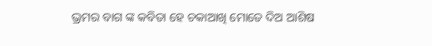ଭ୍ରମର ବାଗ ଙ୍କ କବିତା ହେ ଚକାଆଖି ମୋତେ ଦିଅ ଆଶିଷ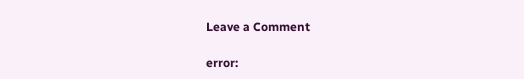Leave a Comment

error: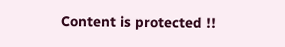Content is protected !!